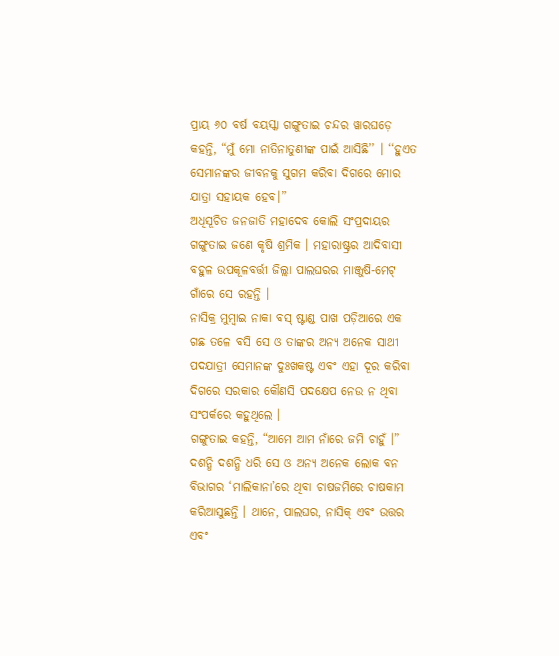ପ୍ରାୟ ୬୦ ବର୍ଷ ବୟସ୍କା ଗଙ୍ଗୁତାଇ ଚନ୍ଦର ୱାରଘଡ଼େ କହନ୍ତି, “ମୁଁ ମୋ ନାତିନାତୁଣୀଙ୍କ ପାଇଁ ଆସିଛି’’ । ‘‘ହୁଏତ ସେମାନଙ୍କର ଜୀବନକୁ ସୁଗମ କରିବା ଦିଗରେ ମୋର ଯାତ୍ରା ସହାୟକ ହେବ।”
ଅଧିସୂଚିତ ଜନଜାତି ମହାଦେବ କୋଲି ସଂପ୍ରଦାୟର ଗଙ୍ଗୁତାଇ ଜଣେ କୃଷି ଶ୍ରମିକ । ମହାରାଷ୍ଟ୍ରର ଆଦିବାସୀ ବହୁଳ ଉପକୂଳବର୍ତ୍ତୀ ଜିଲ୍ଲା ପାଲଘରର ମାଞ୍ଜୁଷି-ମେଟ୍ ଗାଁରେ ସେ ରହନ୍ତି ।
ନାସିକ୍ର ମୁମ୍ବାଇ ନାକା ବସ୍ ଷ୍ଟାଣ୍ଡ ପାଖ ପଡ଼ିଆରେ ଏକ ଗଛ ତଳେ ବସି ସେ ଓ ତାଙ୍କର ଅନ୍ୟ ଅନେକ ସାଥୀ ପଦଯାତ୍ରୀ ସେମାନଙ୍କ ଦୁଃଖକଷ୍ଟ ଏବଂ ଏହା ଦୂର କରିବା ଦିଗରେ ସରକାର କୌଣସି ପଦକ୍ଷେପ ନେଉ ନ ଥିବା ସଂପର୍କରେ କହୁଥିଲେ ।
ଗଙ୍ଗୁତାଇ କହନ୍ତି, “ଆମେ ଆମ ନାଁରେ ଜମି ଚାହୁଁ ।” ଦଶନ୍ଧି ଦଶନ୍ଧି ଧରି ସେ ଓ ଅନ୍ୟ ଅନେକ ଲୋକ ବନ ବିଭାଗର ‘ମାଲିକାନା’ରେ ଥିବା ଚାଷଜମିରେ ଚାଷକାମ କରିଆସୁଛନ୍ତି । ଥାନେ, ପାଲଘର, ନାସିକ୍ ଏବଂ ଉତ୍ତର ଏବଂ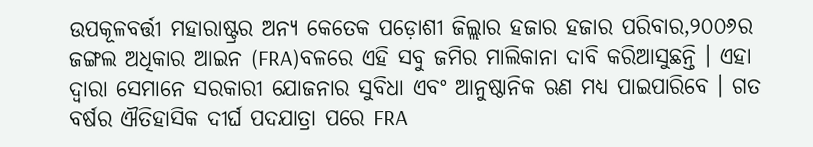ଉପକୂଳବର୍ତ୍ତୀ ମହାରାଷ୍ଟ୍ରର ଅନ୍ୟ କେତେକ ପଡ଼ୋଶୀ ଜିଲ୍ଲାର ହଜାର ହଜାର ପରିବାର,୨୦୦୬ର ଜଙ୍ଗଲ ଅଧିକାର ଆଇନ (FRA)ବଳରେ ଏହି ସବୁ ଜମିର ମାଲିକାନା ଦାବି କରିଆସୁଛନ୍ତି । ଏହା ଦ୍ୱାରା ସେମାନେ ସରକାରୀ ଯୋଜନାର ସୁବିଧା ଏବଂ ଆନୁଷ୍ଠାନିକ ଋଣ ମଧ୍ୟ ପାଇପାରିବେ । ଗତ ବର୍ଷର ଐତିହାସିକ ଦୀର୍ଘ ପଦଯାତ୍ରା ପରେ FRA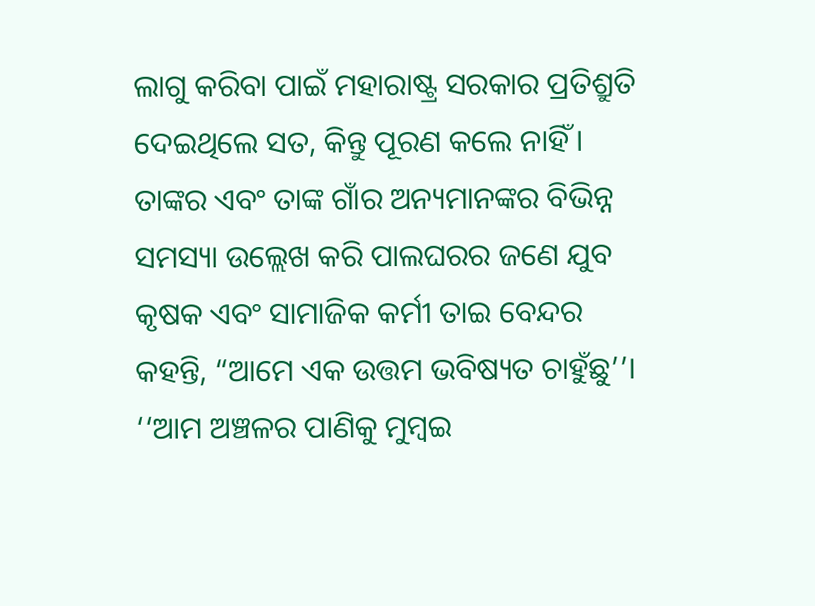ଲାଗୁ କରିବା ପାଇଁ ମହାରାଷ୍ଟ୍ର ସରକାର ପ୍ରତିଶ୍ରୁତି ଦେଇଥିଲେ ସତ, କିନ୍ତୁ ପୂରଣ କଲେ ନାହିଁ ।
ତାଙ୍କର ଏବଂ ତାଙ୍କ ଗାଁର ଅନ୍ୟମାନଙ୍କର ବିଭିନ୍ନ ସମସ୍ୟା ଉଲ୍ଲେଖ କରି ପାଲଘରର ଜଣେ ଯୁବ କୃଷକ ଏବଂ ସାମାଜିକ କର୍ମୀ ତାଇ ବେନ୍ଦର କହନ୍ତି, “ଆମେ ଏକ ଉତ୍ତମ ଭବିଷ୍ୟତ ଚାହୁଁଛୁ’’। ‘‘ଆମ ଅଞ୍ଚଳର ପାଣିକୁ ମୁମ୍ବଇ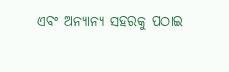ଏବଂ ଅନ୍ୟାନ୍ୟ ସହରକୁ ପଠାଇ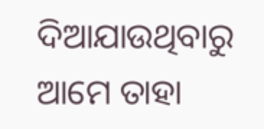ଦିଆଯାଉଥିବାରୁ ଆମେ ତାହା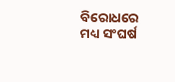ବିରୋଧରେ ମଧ୍ୟ ସଂଘର୍ଷ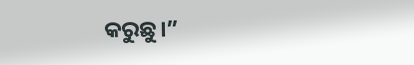କରୁଛୁ।”